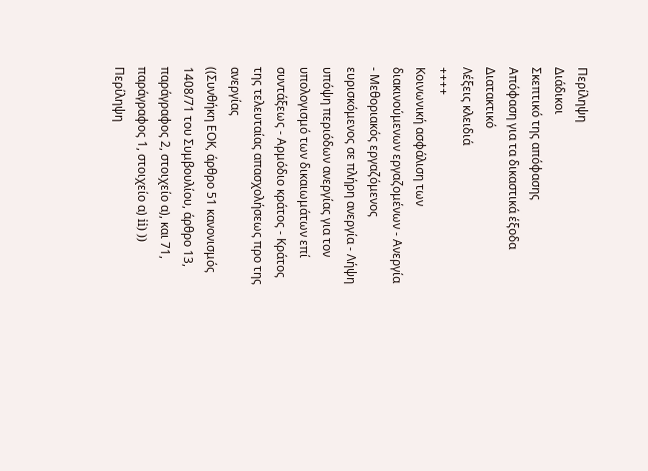Περίληψη
Διάδικοι
Σκεπτικό της απόφασης
Απόφαση για τα δικαστικά έξοδα
Διατακτικό
Λέξεις κλειδιά
++++
Κοινωνική ασφάλιση των διακινούμενων εργαζομένων - Ανεργία - Μεθοριακός εργαζόμενος ευρισκόμενος σε πλήρη ανεργία - Λήψη υπόψη περιόδων ανεργίας για τον υπολογισμό των δικαιωμάτων επί συντάξεως - Αρμόδιο κράτος - Κράτος της τελευταίας απασχολήσεως προ της ανεργίας
((Συνθήκη ΕΟΚ, άρθρο 51 κανονισμός 1408/71 του Συμβουλίου, άρθρο 13, παράγραφος 2, στοιχείο α), και 71, παράγραφος 1, στοιχείο α) ii) ))
Περίληψη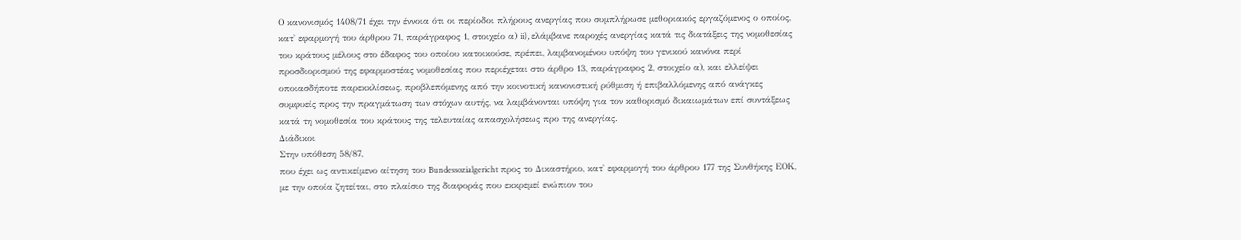Ο κανονισμός 1408/71 έχει την έννοια ότι οι περίοδοι πλήρους ανεργίας που συμπλήρωσε μεθοριακός εργαζόμενος ο οποίος, κατ' εφαρμογή του άρθρου 71, παράγραφος 1, στοιχείο α) ii), ελάμβανε παροχές ανεργίας κατά τις διατάξεις της νομοθεσίας του κράτους μέλους στο έδαφος του οποίου κατοικούσε, πρέπει, λαμβανομένου υπόψη του γενικού κανόνα περί προσδιορισμού της εφαρμοστέας νομοθεσίας που περιέχεται στο άρθρο 13, παράγραφος 2, στοιχείο α), και ελλείψει οποιασδήποτε παρεκκλίσεως, προβλεπόμενης από την κοινοτική κανονιστική ρύθμιση ή επιβαλλόμενης από ανάγκες συμφυείς προς την πραγμάτωση των στόχων αυτής, να λαμβάνονται υπόψη για τον καθορισμό δικαιωμάτων επί συντάξεως κατά τη νομοθεσία του κράτους της τελευταίας απασχολήσεως προ της ανεργίας.
Διάδικοι
Στην υπόθεση 58/87,
που έχει ως αντικείμενο αίτηση του Bundessozialgericht προς το Δικαστήριο, κατ' εφαρμογή του άρθρου 177 της Συνθήκης ΕΟΚ, με την οποία ζητείται, στο πλαίσιο της διαφοράς που εκκρεμεί ενώπιον του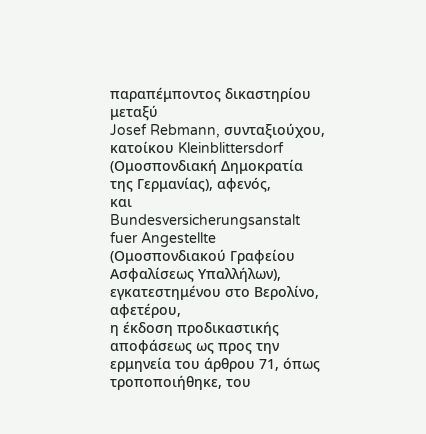παραπέμποντος δικαστηρίου μεταξύ
Josef Rebmann, συνταξιούχου, κατοίκου Kleinblittersdorf (Ομοσπονδιακή Δημοκρατία της Γερμανίας), αφενός,
και
Bundesversicherungsanstalt fuer Angestellte (Ομοσπονδιακού Γραφείου Ασφαλίσεως Υπαλλήλων), εγκατεστημένου στο Βερολίνο, αφετέρου,
η έκδοση προδικαστικής αποφάσεως ως προς την ερμηνεία του άρθρου 71, όπως τροποποιήθηκε, του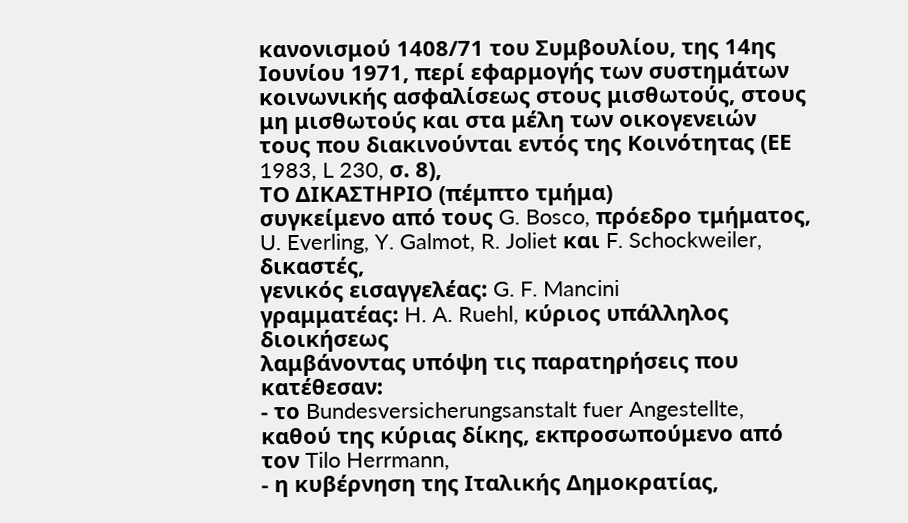κανονισμού 1408/71 του Συμβουλίου, της 14ης Ιουνίου 1971, περί εφαρμογής των συστημάτων κοινωνικής ασφαλίσεως στους μισθωτούς, στους μη μισθωτούς και στα μέλη των οικογενειών τους που διακινούνται εντός της Κοινότητας (ΕΕ 1983, L 230, σ. 8),
ΤΟ ΔΙΚΑΣΤΗΡΙΟ (πέμπτο τμήμα)
συγκείμενο από τους G. Bosco, πρόεδρο τμήματος, U. Everling, Y. Galmot, R. Joliet και F. Schockweiler, δικαστές,
γενικός εισαγγελέας: G. F. Mancini
γραμματέας: H. A. Ruehl, κύριος υπάλληλος διοικήσεως
λαμβάνοντας υπόψη τις παρατηρήσεις που κατέθεσαν:
- το Bundesversicherungsanstalt fuer Angestellte, καθού της κύριας δίκης, εκπροσωπούμενο από τον Tilo Herrmann,
- η κυβέρνηση της Ιταλικής Δημοκρατίας,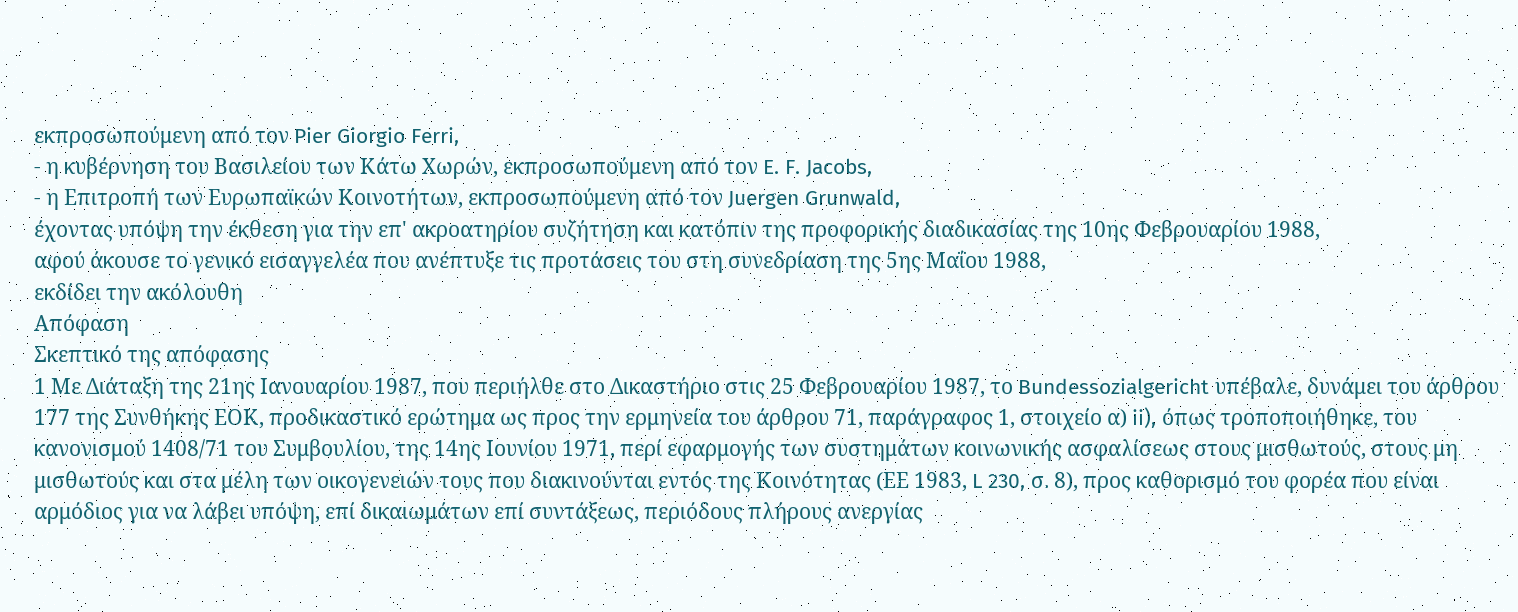εκπροσωπούμενη από τον Pier Giorgio Ferri,
- η κυβέρνηση του Βασιλείου των Κάτω Χωρών, εκπροσωπούμενη από τον E. F. Jacobs,
- η Επιτροπή των Ευρωπαϊκών Κοινοτήτων, εκπροσωπούμενη από τον Juergen Grunwald,
έχοντας υπόψη την έκθεση για την επ' ακροατηρίου συζήτηση και κατόπιν της προφορικής διαδικασίας της 10ης Φεβρουαρίου 1988,
αφού άκουσε το γενικό εισαγγελέα που ανέπτυξε τις προτάσεις του στη συνεδρίαση της 5ης Μαΐου 1988,
εκδίδει την ακόλουθη
Απόφαση
Σκεπτικό της απόφασης
1 Με Διάταξη της 21ης Ιανουαρίου 1987, που περιήλθε στο Δικαστήριο στις 25 Φεβρουαρίου 1987, το Bundessozialgericht υπέβαλε, δυνάμει του άρθρου 177 της Συνθήκης ΕΟΚ, προδικαστικό ερώτημα ως προς την ερμηνεία του άρθρου 71, παράγραφος 1, στοιχείο α) ii), όπως τροποποιήθηκε, του κανονισμού 1408/71 του Συμβουλίου, της 14ης Ιουνίου 1971, περί εφαρμογής των συστημάτων κοινωνικής ασφαλίσεως στους μισθωτούς, στους μη μισθωτούς και στα μέλη των οικογενειών τους που διακινούνται εντός της Κοινότητας (ΕΕ 1983, L 230, σ. 8), προς καθορισμό του φορέα που είναι αρμόδιος για να λάβει υπόψη, επί δικαιωμάτων επί συντάξεως, περιόδους πλήρους ανεργίας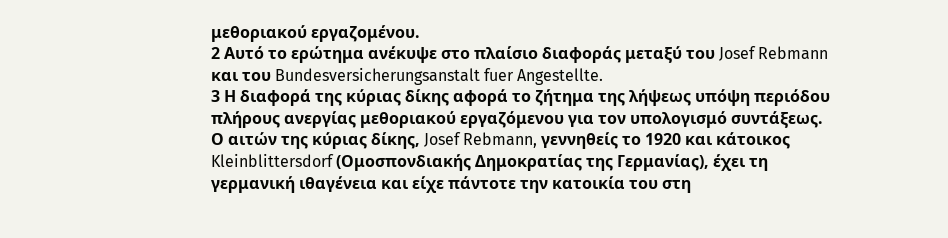μεθοριακού εργαζομένου.
2 Αυτό το ερώτημα ανέκυψε στο πλαίσιο διαφοράς μεταξύ του Josef Rebmann και του Bundesversicherungsanstalt fuer Angestellte.
3 Η διαφορά της κύριας δίκης αφορά το ζήτημα της λήψεως υπόψη περιόδου πλήρους ανεργίας μεθοριακού εργαζόμενου για τον υπολογισμό συντάξεως. Ο αιτών της κύριας δίκης, Josef Rebmann, γεννηθείς το 1920 και κάτοικος Kleinblittersdorf (Ομοσπονδιακής Δημοκρατίας της Γερμανίας), έχει τη γερμανική ιθαγένεια και είχε πάντοτε την κατοικία του στη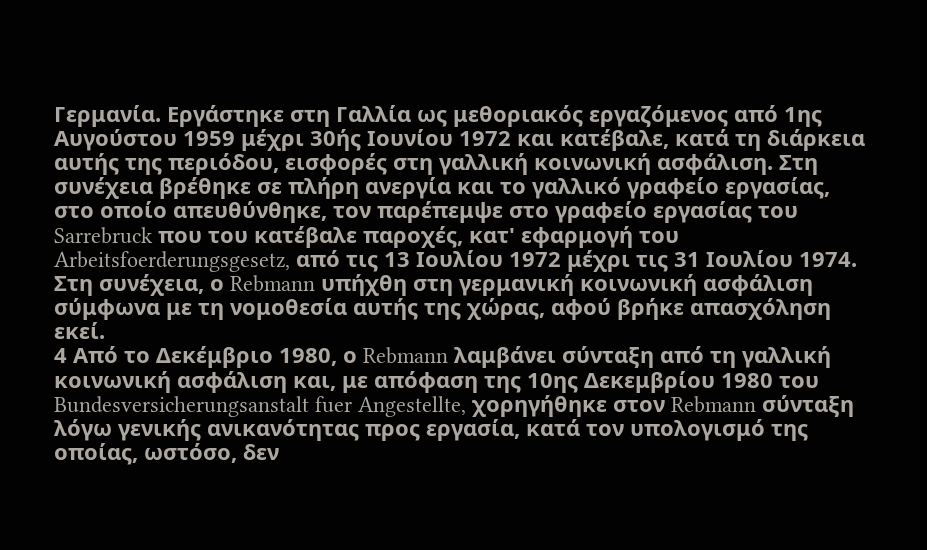Γερμανία. Εργάστηκε στη Γαλλία ως μεθοριακός εργαζόμενος από 1ης Αυγούστου 1959 μέχρι 30ής Ιουνίου 1972 και κατέβαλε, κατά τη διάρκεια αυτής της περιόδου, εισφορές στη γαλλική κοινωνική ασφάλιση. Στη συνέχεια βρέθηκε σε πλήρη ανεργία και το γαλλικό γραφείο εργασίας, στο οποίο απευθύνθηκε, τον παρέπεμψε στο γραφείο εργασίας του Sarrebruck που του κατέβαλε παροχές, κατ' εφαρμογή του Arbeitsfoerderungsgesetz, από τις 13 Ιουλίου 1972 μέχρι τις 31 Ιουλίου 1974. Στη συνέχεια, ο Rebmann υπήχθη στη γερμανική κοινωνική ασφάλιση σύμφωνα με τη νομοθεσία αυτής της χώρας, αφού βρήκε απασχόληση εκεί.
4 Από το Δεκέμβριο 1980, ο Rebmann λαμβάνει σύνταξη από τη γαλλική κοινωνική ασφάλιση και, με απόφαση της 10ης Δεκεμβρίου 1980 του Bundesversicherungsanstalt fuer Angestellte, χορηγήθηκε στον Rebmann σύνταξη λόγω γενικής ανικανότητας προς εργασία, κατά τον υπολογισμό της οποίας, ωστόσο, δεν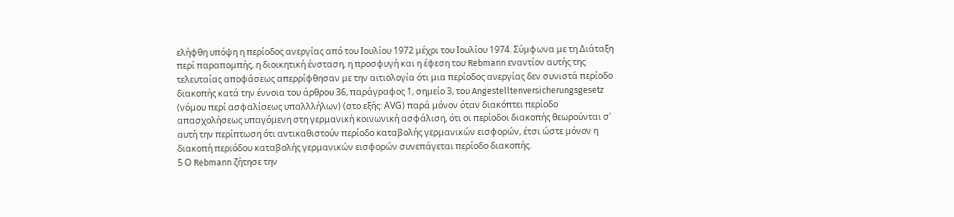ελήφθη υπόψη η περίοδος ανεργίας από του Ιουλίου 1972 μέχρι του Ιουλίου 1974. Σύμφωνα με τη Διάταξη περί παραπομπής, η διοικητική ένσταση, η προσφυγή και η έφεση του Rebmann εναντίον αυτής της τελευταίας αποφάσεως απερρίφθησαν με την αιτιολογία ότι μια περίοδος ανεργίας δεν συνιστά περίοδο διακοπής κατά την έννοια του άρθρου 36, παράγραφος 1, σημείο 3, του Angestelltenversicherungsgesetz (νόμου περί ασφαλίσεως υπαλλλήλων) (στο εξής: ΑVG) παρά μόνον όταν διακόπτει περίοδο απασχολήσεως υπαγόμενη στη γερμανική κοινωνική ασφάλιση, ότι οι περίοδοι διακοπής θεωρούνται σ' αυτή την περίπτωση ότι αντικαθιστούν περίοδο καταβολής γερμανικών εισφορών, έτσι ώστε μόνον η διακοπή περιόδου καταβολής γερμανικών εισφορών συνεπάγεται περίοδο διακοπής.
5 Ο Rebmann ζήτησε την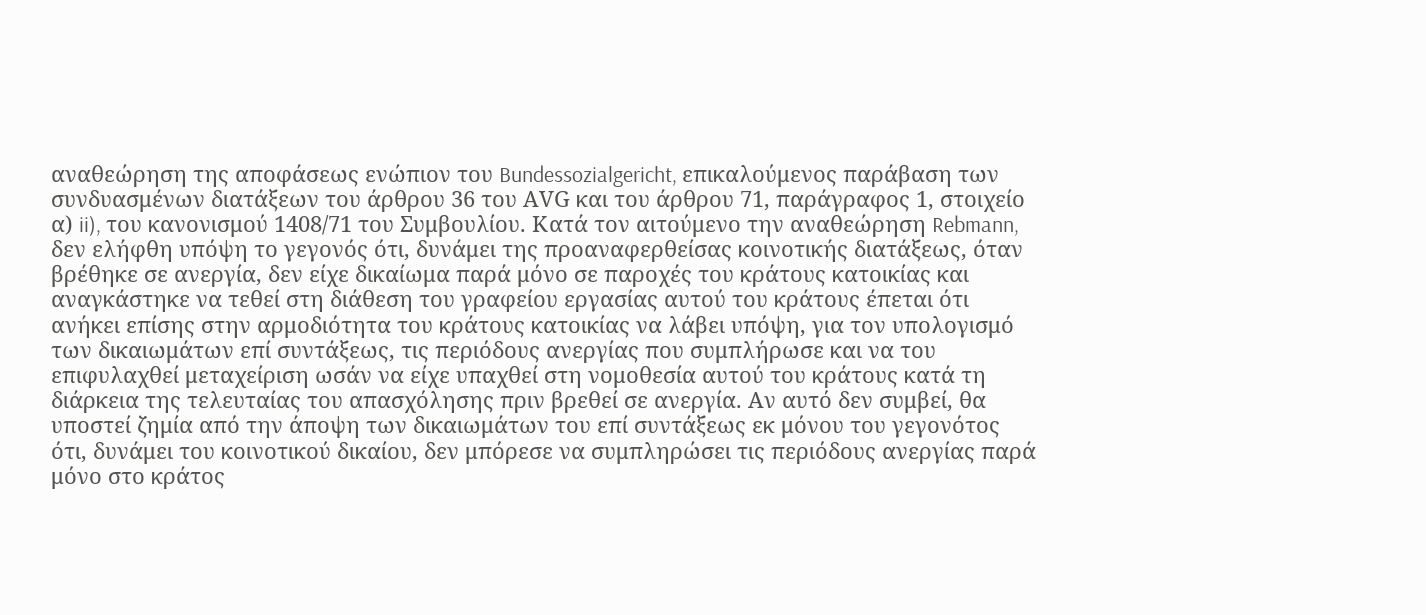αναθεώρηση της αποφάσεως ενώπιον του Bundessozialgericht, επικαλούμενος παράβαση των συνδυασμένων διατάξεων του άρθρου 36 του ΑVG και του άρθρου 71, παράγραφος 1, στοιχείο α) ii), του κανονισμού 1408/71 του Συμβουλίου. Κατά τον αιτούμενο την αναθεώρηση Rebmann, δεν ελήφθη υπόψη το γεγονός ότι, δυνάμει της προαναφερθείσας κοινοτικής διατάξεως, όταν βρέθηκε σε ανεργία, δεν είχε δικαίωμα παρά μόνο σε παροχές του κράτους κατοικίας και αναγκάστηκε να τεθεί στη διάθεση του γραφείου εργασίας αυτού του κράτους έπεται ότι ανήκει επίσης στην αρμοδιότητα του κράτους κατοικίας να λάβει υπόψη, για τον υπολογισμό των δικαιωμάτων επί συντάξεως, τις περιόδους ανεργίας που συμπλήρωσε και να του επιφυλαχθεί μεταχείριση ωσάν να είχε υπαχθεί στη νομοθεσία αυτού του κράτους κατά τη διάρκεια της τελευταίας του απασχόλησης πριν βρεθεί σε ανεργία. Αν αυτό δεν συμβεί, θα υποστεί ζημία από την άποψη των δικαιωμάτων του επί συντάξεως εκ μόνου του γεγονότος ότι, δυνάμει του κοινοτικού δικαίου, δεν μπόρεσε να συμπληρώσει τις περιόδους ανεργίας παρά μόνο στο κράτος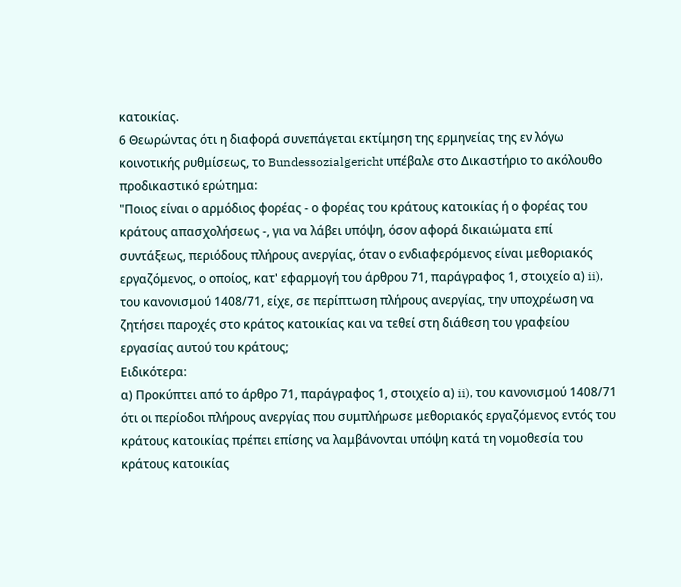κατοικίας.
6 Θεωρώντας ότι η διαφορά συνεπάγεται εκτίμηση της ερμηνείας της εν λόγω κοινοτικής ρυθμίσεως, το Bundessozialgericht υπέβαλε στο Δικαστήριο το ακόλουθο προδικαστικό ερώτημα:
"Ποιος είναι ο αρμόδιος φορέας - ο φορέας του κράτους κατοικίας ή ο φορέας του κράτους απασχολήσεως -, για να λάβει υπόψη, όσον αφορά δικαιώματα επί συντάξεως, περιόδους πλήρους ανεργίας, όταν ο ενδιαφερόμενος είναι μεθοριακός εργαζόμενος, ο οποίος, κατ' εφαρμογή του άρθρου 71, παράγραφος 1, στοιχείο α) ii), του κανονισμού 1408/71, είχε, σε περίπτωση πλήρους ανεργίας, την υποχρέωση να ζητήσει παροχές στο κράτος κατοικίας και να τεθεί στη διάθεση του γραφείου εργασίας αυτού του κράτους;
Ειδικότερα:
α) Προκύπτει από το άρθρο 71, παράγραφος 1, στοιχείο α) ii), του κανονισμού 1408/71 ότι οι περίοδοι πλήρους ανεργίας που συμπλήρωσε μεθοριακός εργαζόμενος εντός του κράτους κατοικίας πρέπει επίσης να λαμβάνονται υπόψη κατά τη νομοθεσία του κράτους κατοικίας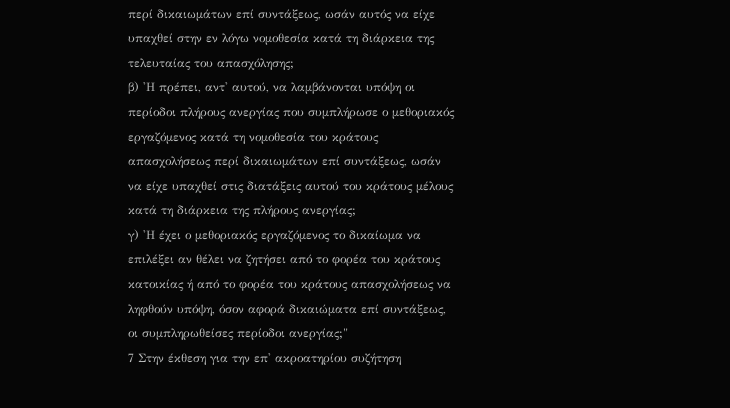περί δικαιωμάτων επί συντάξεως, ωσάν αυτός να είχε υπαχθεί στην εν λόγω νομοθεσία κατά τη διάρκεια της τελευταίας του απασχόλησης;
β) 'Η πρέπει, αντ' αυτού, να λαμβάνονται υπόψη οι περίοδοι πλήρους ανεργίας που συμπλήρωσε ο μεθοριακός εργαζόμενος κατά τη νομοθεσία του κράτους απασχολήσεως περί δικαιωμάτων επί συντάξεως, ωσάν να είχε υπαχθεί στις διατάξεις αυτού του κράτους μέλους κατά τη διάρκεια της πλήρους ανεργίας;
γ) 'Η έχει ο μεθοριακός εργαζόμενος το δικαίωμα να επιλέξει αν θέλει να ζητήσει από το φορέα του κράτους κατοικίας ή από το φορέα του κράτους απασχολήσεως να ληφθούν υπόψη, όσον αφορά δικαιώματα επί συντάξεως, οι συμπληρωθείσες περίοδοι ανεργίας;"
7 Στην έκθεση για την επ' ακροατηρίου συζήτηση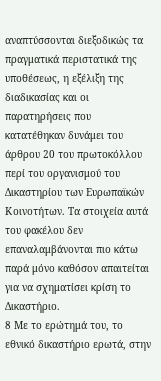αναπτύσσονται διεξοδικώς τα πραγματικά περιστατικά της υποθέσεως, η εξέλιξη της διαδικασίας και οι παρατηρήσεις που κατατέθηκαν δυνάμει του άρθρου 20 του πρωτοκόλλου περί του οργανισμού του Δικαστηρίου των Ευρωπαϊκών Κοινοτήτων. Τα στοιχεία αυτά του φακέλου δεν επαναλαμβάνονται πιο κάτω παρά μόνο καθόσον απαιτείται για να σχηματίσει κρίση το Δικαστήριο.
8 Με το ερώτημά του, το εθνικό δικαστήριο ερωτά, στην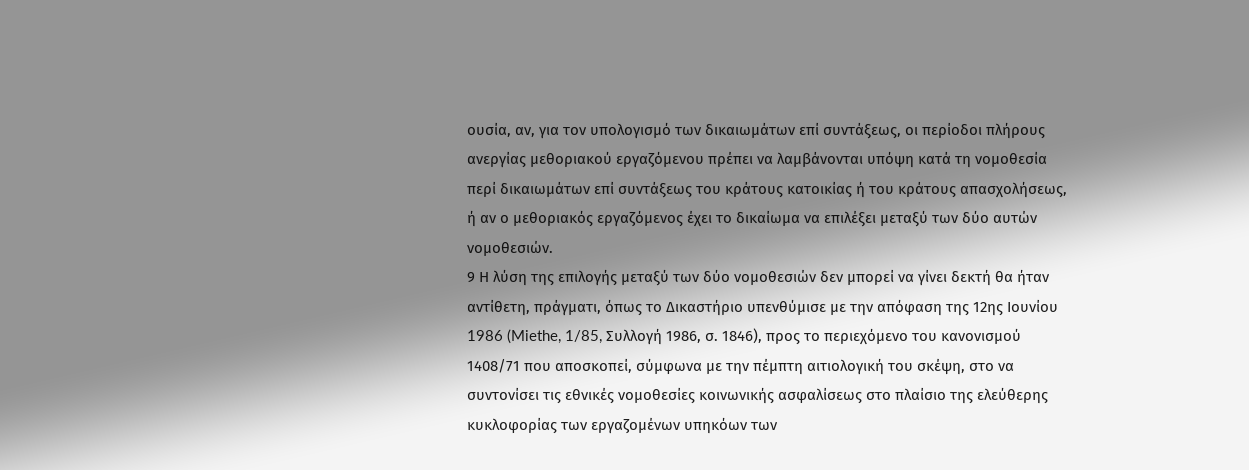ουσία, αν, για τον υπολογισμό των δικαιωμάτων επί συντάξεως, οι περίοδοι πλήρους ανεργίας μεθοριακού εργαζόμενου πρέπει να λαμβάνονται υπόψη κατά τη νομοθεσία περί δικαιωμάτων επί συντάξεως του κράτους κατοικίας ή του κράτους απασχολήσεως, ή αν ο μεθοριακός εργαζόμενος έχει το δικαίωμα να επιλέξει μεταξύ των δύο αυτών νομοθεσιών.
9 Η λύση της επιλογής μεταξύ των δύο νομοθεσιών δεν μπορεί να γίνει δεκτή θα ήταν αντίθετη, πράγματι, όπως το Δικαστήριο υπενθύμισε με την απόφαση της 12ης Ιουνίου 1986 (Miethe, 1/85, Συλλογή 1986, σ. 1846), προς το περιεχόμενο του κανονισμού 1408/71 που αποσκοπεί, σύμφωνα με την πέμπτη αιτιολογική του σκέψη, στο να συντονίσει τις εθνικές νομοθεσίες κοινωνικής ασφαλίσεως στο πλαίσιο της ελεύθερης κυκλοφορίας των εργαζομένων υπηκόων των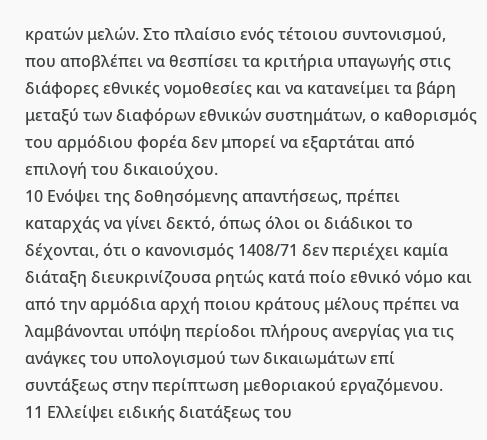κρατών μελών. Στο πλαίσιο ενός τέτοιου συντονισμού, που αποβλέπει να θεσπίσει τα κριτήρια υπαγωγής στις διάφορες εθνικές νομοθεσίες και να κατανείμει τα βάρη μεταξύ των διαφόρων εθνικών συστημάτων, ο καθορισμός του αρμόδιου φορέα δεν μπορεί να εξαρτάται από επιλογή του δικαιούχου.
10 Ενόψει της δοθησόμενης απαντήσεως, πρέπει καταρχάς να γίνει δεκτό, όπως όλοι οι διάδικοι το δέχονται, ότι ο κανονισμός 1408/71 δεν περιέχει καμία διάταξη διευκρινίζουσα ρητώς κατά ποίο εθνικό νόμο και από την αρμόδια αρχή ποιου κράτους μέλους πρέπει να λαμβάνονται υπόψη περίοδοι πλήρους ανεργίας για τις ανάγκες του υπολογισμού των δικαιωμάτων επί συντάξεως στην περίπτωση μεθοριακού εργαζόμενου.
11 Ελλείψει ειδικής διατάξεως του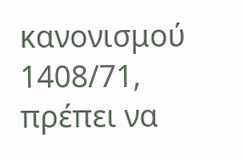κανονισμού 1408/71, πρέπει να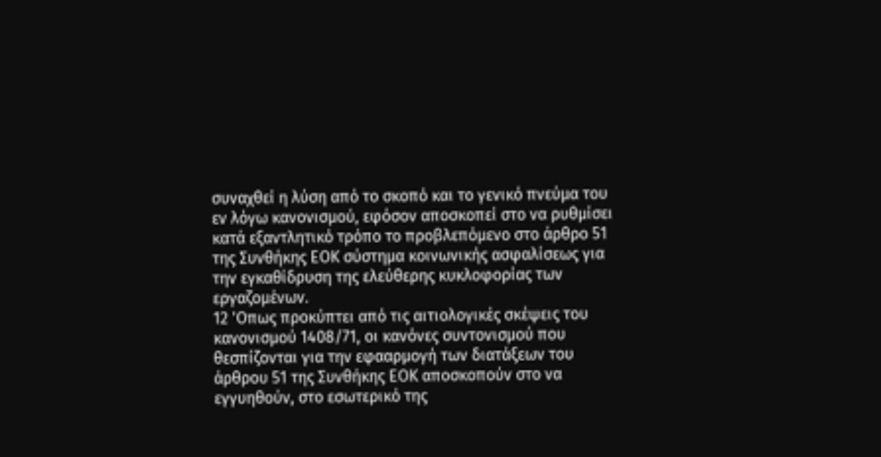συναχθεί η λύση από το σκοπό και το γενικό πνεύμα του εν λόγω κανονισμού, εφόσον αποσκοπεί στο να ρυθμίσει κατά εξαντλητικό τρόπο το προβλεπόμενο στο άρθρο 51 της Συνθήκης ΕΟΚ σύστημα κοινωνικής ασφαλίσεως για την εγκαθίδρυση της ελεύθερης κυκλοφορίας των εργαζομένων.
12 'Οπως προκύπτει από τις αιτιολογικές σκέψεις του κανονισμού 1408/71, οι κανόνες συντονισμού που θεσπίζονται για την εφααρμογή των διατάξεων του άρθρου 51 της Συνθήκης ΕΟΚ αποσκοπούν στο να εγγυηθούν, στο εσωτερικό της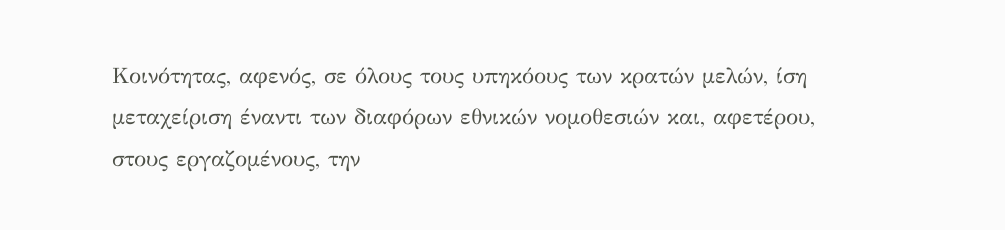Κοινότητας, αφενός, σε όλους τους υπηκόους των κρατών μελών, ίση μεταχείριση έναντι των διαφόρων εθνικών νομοθεσιών και, αφετέρου, στους εργαζομένους, την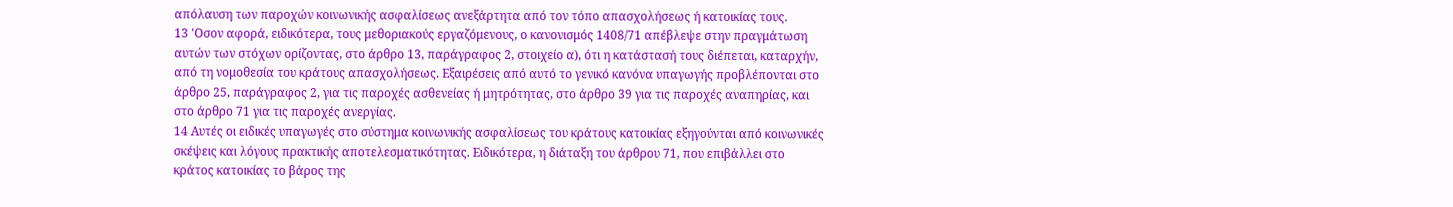απόλαυση των παροχών κοινωνικής ασφαλίσεως ανεξάρτητα από τον τόπο απασχολήσεως ή κατοικίας τους.
13 'Οσον αφορά, ειδικότερα, τους μεθοριακούς εργαζόμενους, ο κανονισμός 1408/71 απέβλεψε στην πραγμάτωση αυτών των στόχων ορίζοντας, στο άρθρο 13, παράγραφος 2, στοιχείο α), ότι η κατάστασή τους διέπεται, καταρχήν, από τη νομοθεσία του κράτους απασχολήσεως. Εξαιρέσεις από αυτό το γενικό κανόνα υπαγωγής προβλέπονται στο άρθρο 25, παράγραφος 2, για τις παροχές ασθενείας ή μητρότητας, στο άρθρο 39 για τις παροχές αναπηρίας, και στο άρθρο 71 για τις παροχές ανεργίας.
14 Αυτές οι ειδικές υπαγωγές στο σύστημα κοινωνικής ασφαλίσεως του κράτους κατοικίας εξηγούνται από κοινωνικές σκέψεις και λόγους πρακτικής αποτελεσματικότητας. Ειδικότερα, η διάταξη του άρθρου 71, που επιβάλλει στο κράτος κατοικίας το βάρος της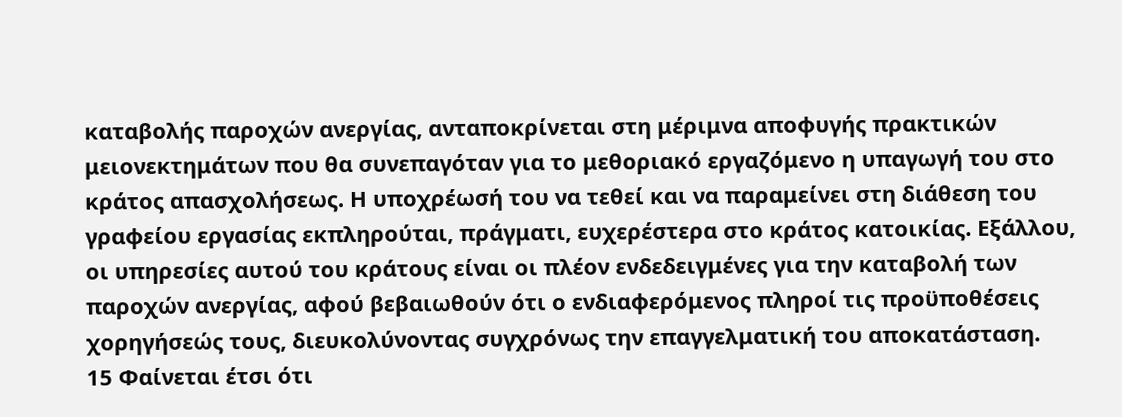καταβολής παροχών ανεργίας, ανταποκρίνεται στη μέριμνα αποφυγής πρακτικών μειονεκτημάτων που θα συνεπαγόταν για το μεθοριακό εργαζόμενο η υπαγωγή του στο κράτος απασχολήσεως. Η υποχρέωσή του να τεθεί και να παραμείνει στη διάθεση του γραφείου εργασίας εκπληρούται, πράγματι, ευχερέστερα στο κράτος κατοικίας. Εξάλλου, οι υπηρεσίες αυτού του κράτους είναι οι πλέον ενδεδειγμένες για την καταβολή των παροχών ανεργίας, αφού βεβαιωθούν ότι ο ενδιαφερόμενος πληροί τις προϋποθέσεις χορηγήσεώς τους, διευκολύνοντας συγχρόνως την επαγγελματική του αποκατάσταση.
15 Φαίνεται έτσι ότι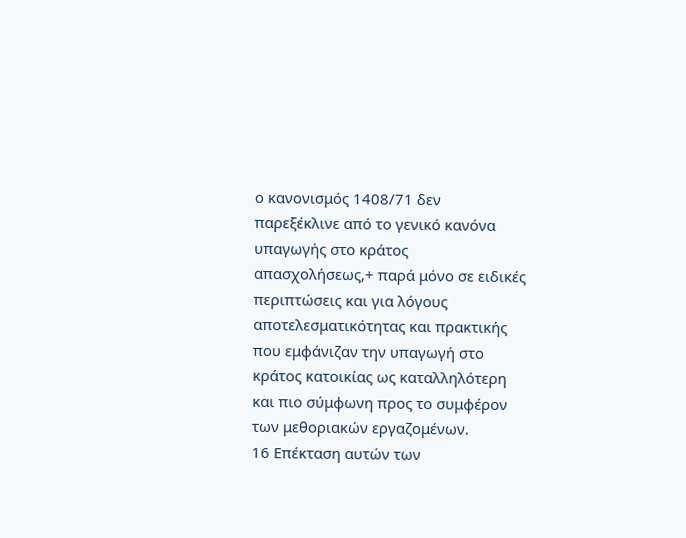ο κανονισμός 1408/71 δεν παρεξέκλινε από το γενικό κανόνα υπαγωγής στο κράτος απασχολήσεως,+ παρά μόνο σε ειδικές περιπτώσεις και για λόγους αποτελεσματικότητας και πρακτικής που εμφάνιζαν την υπαγωγή στο κράτος κατοικίας ως καταλληλότερη και πιο σύμφωνη προς το συμφέρον των μεθοριακών εργαζομένων.
16 Επέκταση αυτών των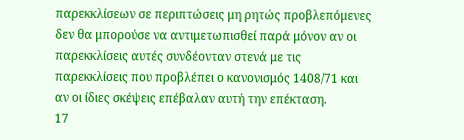παρεκκλίσεων σε περιπτώσεις μη ρητώς προβλεπόμενες δεν θα μπορούσε να αντιμετωπισθεί παρά μόνον αν οι παρεκκλίσεις αυτές συνδέονταν στενά με τις παρεκκλίσεις που προβλέπει ο κανονισμός 1408/71 και αν οι ίδιες σκέψεις επέβαλαν αυτή την επέκταση.
17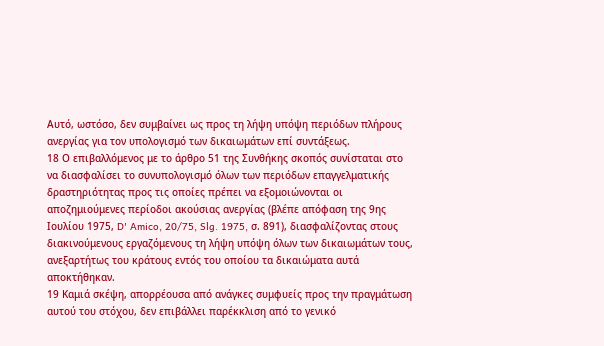Αυτό, ωστόσο, δεν συμβαίνει ως προς τη λήψη υπόψη περιόδων πλήρους ανεργίας για τον υπολογισμό των δικαιωμάτων επί συντάξεως.
18 Ο επιβαλλόμενος με το άρθρο 51 της Συνθήκης σκοπός συνίσταται στο να διασφαλίσει το συνυπολογισμό όλων των περιόδων επαγγελματικής δραστηριότητας προς τις οποίες πρέπει να εξομοιώνονται οι αποζημιούμενες περίοδοι ακούσιας ανεργίας (βλέπε απόφαση της 9ης Ιουλίου 1975, D' Amico, 20/75, Slg. 1975, σ. 891), διασφαλίζοντας στους διακινούμενους εργαζόμενους τη λήψη υπόψη όλων των δικαιωμάτων τους, ανεξαρτήτως του κράτους εντός του οποίου τα δικαιώματα αυτά αποκτήθηκαν.
19 Καμιά σκέψη, απορρέουσα από ανάγκες συμφυείς προς την πραγμάτωση αυτού του στόχου, δεν επιβάλλει παρέκκλιση από το γενικό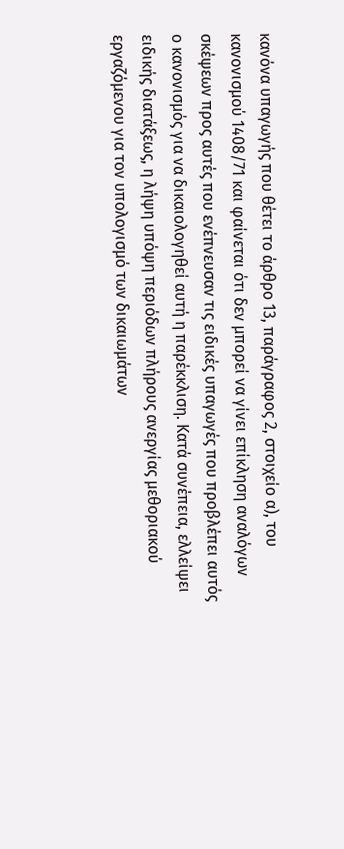κανόνα υπαγωγής που θέτει το άρθρο 13, παράγραφος 2, στοιχείο α), του κανονισμού 1408/71 και φαίνεται ότι δεν μπορεί να γίνει επίκληση αναλόγων σκέψεων προς αυτές που ενέπνευσαν τις ειδικές υπαγωγές που προβλέπει αυτός ο κανονισμός για να δικαιολογηθεί αυτή η παρέκκλιση. Κατά συνέπεια, ελλείψει ειδικής διατάξεως, η λήψη υπόψη περιόδων πλήρους ανεργίας μεθοριακού εργαζόμενου για τον υπολογισμό των δικαιωμάτων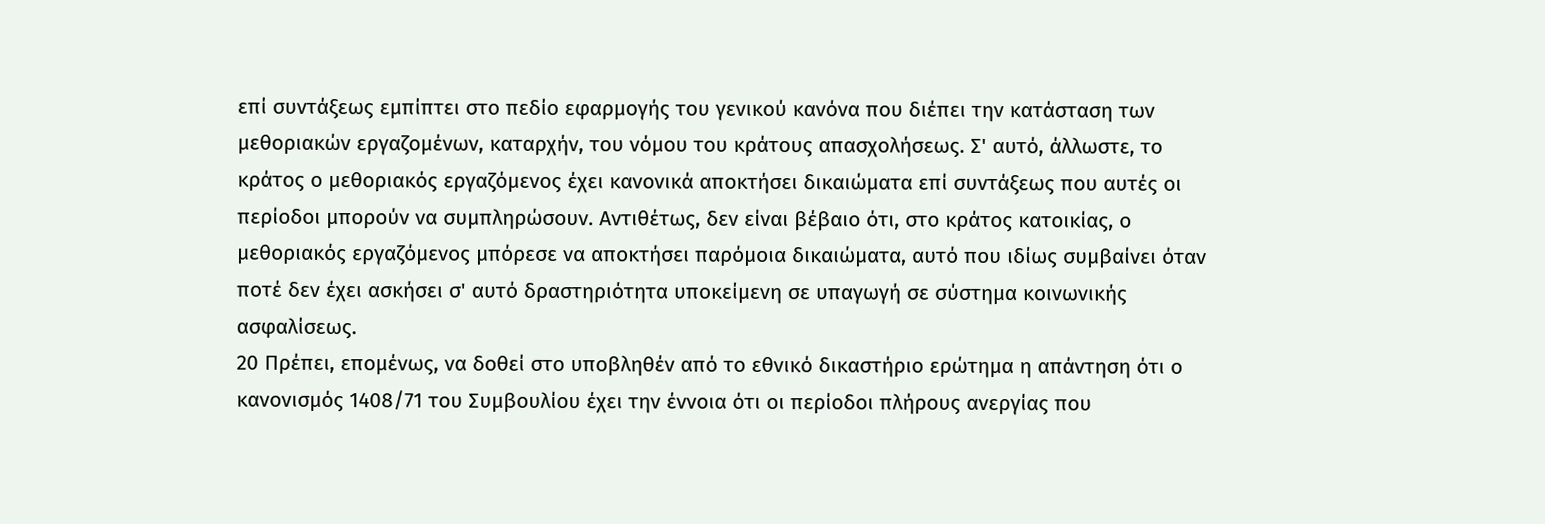επί συντάξεως εμπίπτει στο πεδίο εφαρμογής του γενικού κανόνα που διέπει την κατάσταση των μεθοριακών εργαζομένων, καταρχήν, του νόμου του κράτους απασχολήσεως. Σ' αυτό, άλλωστε, το κράτος ο μεθοριακός εργαζόμενος έχει κανονικά αποκτήσει δικαιώματα επί συντάξεως που αυτές οι περίοδοι μπορούν να συμπληρώσουν. Αντιθέτως, δεν είναι βέβαιο ότι, στο κράτος κατοικίας, ο μεθοριακός εργαζόμενος μπόρεσε να αποκτήσει παρόμοια δικαιώματα, αυτό που ιδίως συμβαίνει όταν ποτέ δεν έχει ασκήσει σ' αυτό δραστηριότητα υποκείμενη σε υπαγωγή σε σύστημα κοινωνικής ασφαλίσεως.
20 Πρέπει, επομένως, να δοθεί στο υποβληθέν από το εθνικό δικαστήριο ερώτημα η απάντηση ότι ο κανονισμός 1408/71 του Συμβουλίου έχει την έννοια ότι οι περίοδοι πλήρους ανεργίας που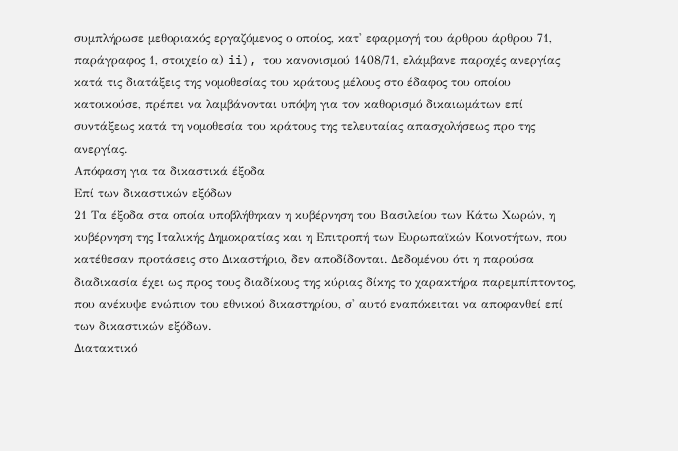συμπλήρωσε μεθοριακός εργαζόμενος ο οποίος, κατ' εφαρμογή του άρθρου άρθρου 71, παράγραφος 1, στοιχείο α) ii), του κανονισμού 1408/71, ελάμβανε παροχές ανεργίας κατά τις διατάξεις της νομοθεσίας του κράτους μέλους στο έδαφος του οποίου κατοικούσε, πρέπει να λαμβάνονται υπόψη για τον καθορισμό δικαιωμάτων επί συντάξεως κατά τη νομοθεσία του κράτους της τελευταίας απασχολήσεως προ της ανεργίας.
Απόφαση για τα δικαστικά έξοδα
Επί των δικαστικών εξόδων
21 Τα έξοδα στα οποία υποβλήθηκαν η κυβέρνηση του Βασιλείου των Κάτω Χωρών, η κυβέρνηση της Ιταλικής Δημοκρατίας και η Επιτροπή των Ευρωπαϊκών Κοινοτήτων, που κατέθεσαν προτάσεις στο Δικαστήριο, δεν αποδίδονται. Δεδομένου ότι η παρούσα διαδικασία έχει ως προς τους διαδίκους της κύριας δίκης το χαρακτήρα παρεμπίπτοντος, που ανέκυψε ενώπιον του εθνικού δικαστηρίου, σ' αυτό εναπόκειται να αποφανθεί επί των δικαστικών εξόδων.
Διατακτικό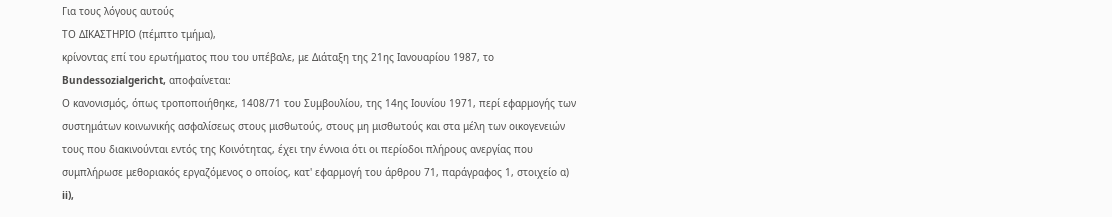Για τους λόγους αυτούς
ΤΟ ΔΙΚΑΣΤΗΡΙΟ (πέμπτο τμήμα),
κρίνοντας επί του ερωτήματος που του υπέβαλε, με Διάταξη της 21ης Ιανουαρίου 1987, το Bundessozialgericht, αποφαίνεται:
Ο κανονισμός, όπως τροποποιήθηκε, 1408/71 του Συμβουλίου, της 14ης Ιουνίου 1971, περί εφαρμογής των συστημάτων κοινωνικής ασφαλίσεως στους μισθωτούς, στους μη μισθωτούς και στα μέλη των οικογενειών τους που διακινούνται εντός της Κοινότητας, έχει την έννοια ότι οι περίοδοι πλήρους ανεργίας που συμπλήρωσε μεθοριακός εργαζόμενος ο οποίος, κατ' εφαρμογή του άρθρου 71, παράγραφος 1, στοιχείο α) ii),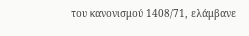του κανονισμού 1408/71, ελάμβανε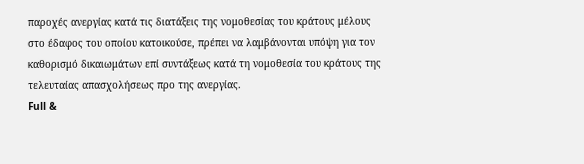παροχές ανεργίας κατά τις διατάξεις της νομοθεσίας του κράτους μέλους στο έδαφος του οποίου κατοικούσε, πρέπει να λαμβάνονται υπόψη για τον καθορισμό δικαιωμάτων επί συντάξεως κατά τη νομοθεσία του κράτους της τελευταίας απασχολήσεως προ της ανεργίας.
Full &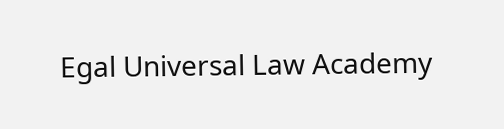Egal Universal Law Academy